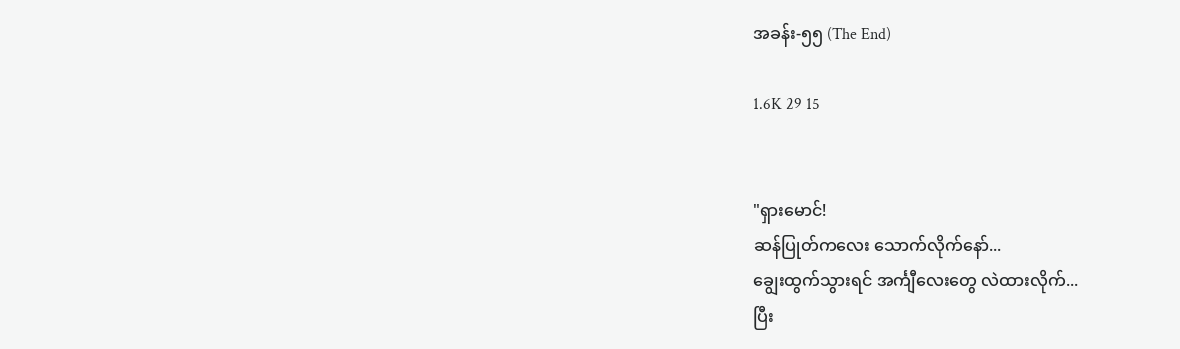အခန်း-၅၅ (The End)

1.6K 29 15


"ရှားမောင်!
ဆန်ပြုတ်ကလေး သောက်လိုက်နော်...
ချွေးထွက်သွားရင် အင်္ကျီလေးတွေ လဲထားလိုက်...
ပြီး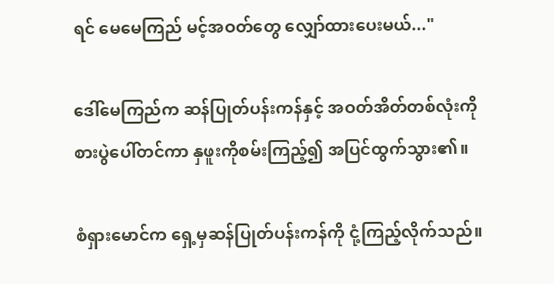ရင် မေမေကြည် မင့်အဝတ်တွေ လျှော်ထားပေးမယ်..."

ဒေါ်မေကြည်က ဆန်ပြုတ်ပန်းကန်နှင့် အဝတ်အိတ်တစ်လုံးကို စားပွဲပေါ်တင်ကာ နှဖူးကိုစမ်းကြည့်၍ အပြင်ထွက်သွား၏။

စံရှားမောင်က ရှေ့မှဆန်ပြုတ်ပန်းကန်ကို ငုံ့ကြည့်လိုက်သည်။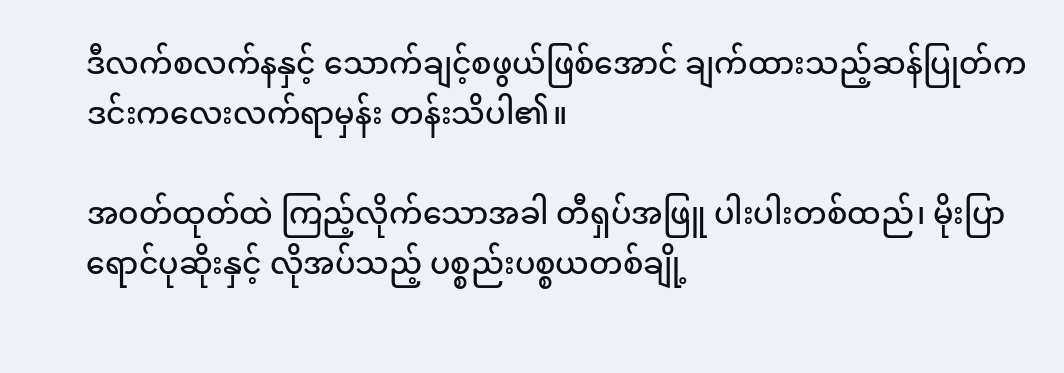ဒီလက်စလက်နနှင့် သောက်ချင့်စဖွယ်ဖြစ်အောင် ချက်ထားသည့်ဆန်ပြုတ်က ဒင်းကလေးလက်ရာမှန်း တန်းသိပါ၏။

အဝတ်ထုတ်ထဲ ကြည့်လိုက်သောအခါ တီရှပ်အဖြူ ပါးပါးတစ်ထည်၊ မိုးပြာရောင်ပုဆိုးနှင့် လိုအပ်သည့် ပစ္စည်းပစ္စယတစ်ချို့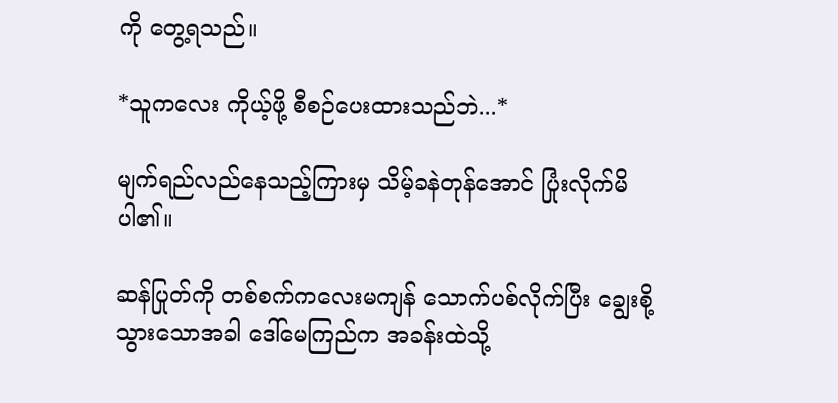ကို တွေ့ရသည်။

*သူကလေး ကိုယ့်ဖို့ စီစဉ်ပေးထားသည်ဘဲ...*

မျက်ရည်လည်နေသည့်ကြားမှ သိမ့်ခနဲတုန်အောင် ပြုံးလိုက်မိပါ၏။

ဆန်ပြုတ်ကို တစ်စက်ကလေးမကျန် သောက်ပစ်လိုက်ပြီး ချွေးစို့သွားသောအခါ ဒေါ်မေကြည်က အခန်းထဲသို့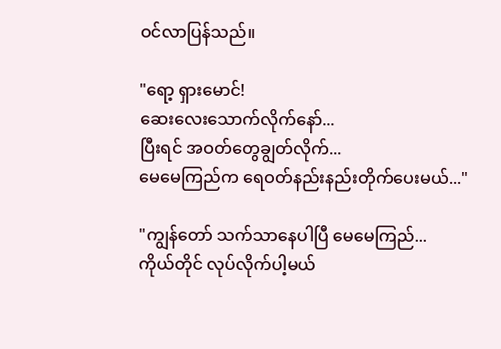ဝင်လာပြန်သည်။

"ရော့ ရှားမောင်!
ဆေးလေးသောက်လိုက်နော်...
ပြီးရင် အဝတ်တွေချွတ်လိုက်...
မေမေကြည်က ရေဝတ်နည်းနည်းတိုက်ပေးမယ်..."

"ကျွန်တော် သက်သာနေပါပြီ မေမေကြည်...
ကိုယ်တိုင် လုပ်လိုက်ပါ့မယ်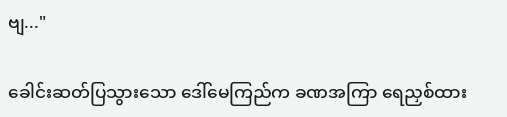ဗျ..."

ခေါင်းဆတ်ပြသွားသော ဒေါ်မေကြည်က ခဏအကြာ ရေညှစ်ထား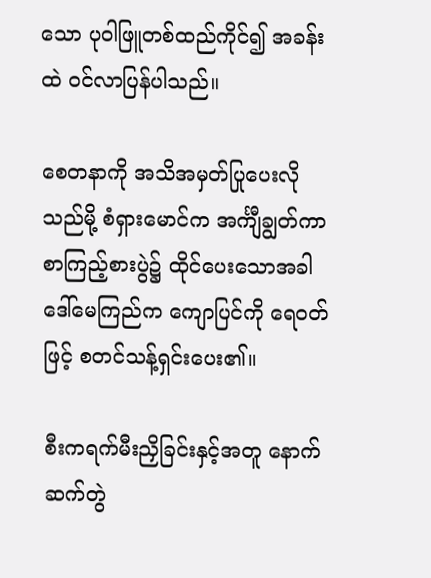သော ပုဝါဖြူတစ်ထည်ကိုင်၍ အခန်းထဲ ဝင်လာပြန်ပါသည်။

စေတနာကို အသိအမှတ်ပြုပေးလိုသည်မို့ စံရှားမောင်က အင်္ကျီချွတ်ကာ စာကြည့်စားပွဲ၌ ထိုင်ပေးသောအခါ ဒေါ်မေကြည်က ကျောပြင်ကို ရေဝတ်ဖြင့် စတင်သန့်ရှင်းပေး၏။

စီးကရက်မီးညှိခြင်းနှင့်အတူ နောက်ဆက်တွဲ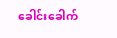ခေါင်းခေါက်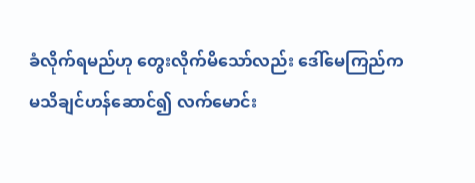ခံလိုက်ရမည်ဟု တွေးလိုက်မိသော်လည်း ဒေါ်မေကြည်က မသိချင်ဟန်ဆောင်၍ လက်မောင်း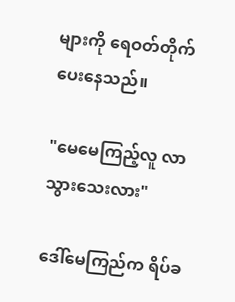များကို ရေဝတ်တိုက်ပေးနေသည်။

"မေမေကြည့်လူ လာသွားသေးလား"

ဒေါ်မေကြည်က ရိပ်ခ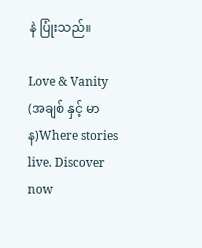နဲ ပြုံးသည်။

Love & Vanity (အချစ် နှင့် မာန)Where stories live. Discover now